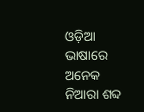ଓଡ଼ିଆ ଭାଷାରେ ଅନେକ ନିଆରା ଶବ୍ଦ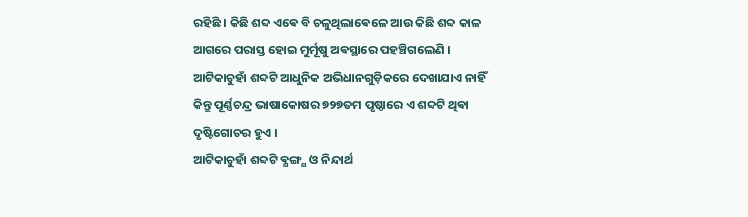ରହିଛି । କିଛି ଶବ୍ଦ ଏଵେ ବି ଚଳୁଥିଲାଵେଳେ ଆଉ କିଛି ଶବ୍ଦ କାଳ ଆଗରେ ପରାସ୍ତ ହୋଇ ମୁର୍ମୂଷୁ ଅଵସ୍ଥାରେ ପହଞ୍ଚିଗଲେଣି ।
ଆଟିକାଚୁହାଁ ଶବ୍ଦଟି ଆଧୁନିକ ଅଭିଧାନଗୁଡ଼ିକରେ ଦେଖାଯାଏ ନାହିଁ କିନ୍ତୁ ପୂର୍ଣ୍ଣଚନ୍ଦ୍ର ଭାଷାକୋଷର ୭୨୭ତମ ପୃଷ୍ଠାରେ ଏ ଶବ୍ଦଟି ଥିଵା ଦୃଷ୍ଟିଗୋଚର ହୁଏ ।
ଆଟିକାଚୁହାଁ ଶବ୍ଦଟି ଵ୍ଯଙ୍ଗ୍ଯ ଓ ନିନ୍ଦାର୍ଥ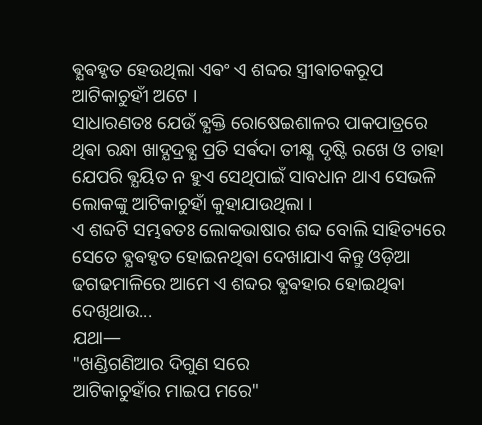ଵ୍ଯଵହୃତ ହେଉଥିଲା ଏଵଂ ଏ ଶବ୍ଦର ସ୍ତ୍ରୀଵାଚକରୂପ ଆଟିକାଚୁହୀଁ ଅଟେ ।
ସାଧାରଣତଃ ଯେଉଁ ଵ୍ଯକ୍ତି ରୋଷେଇଶାଳର ପାକପାତ୍ରରେ ଥିଵା ରନ୍ଧା ଖାଦ୍ଯଦ୍ରଵ୍ଯ ପ୍ରତି ସର୍ଵଦା ତୀକ୍ଷ୍ଣ ଦୃଷ୍ଟି ରଖେ ଓ ତାହା ଯେପରି ଵ୍ଯୟିତ ନ ହୁଏ ସେଥିପାଇଁ ସାବଧାନ ଥାଏ ସେଭଳି ଲୋକଙ୍କୁ ଆଟିକାଚୁହାଁ କୁହାଯାଉଥିଲା ।
ଏ ଶବ୍ଦଟି ସମ୍ଭଵତଃ ଲୋକଭାଷାର ଶବ୍ଦ ବୋଲି ସାହିତ୍ୟରେ ସେତେ ଵ୍ଯଵହୃତ ହୋଇନଥିଵା ଦେଖାଯାଏ କିନ୍ତୁ ଓଡ଼ିଆ ଢଗଢମାଳିରେ ଆମେ ଏ ଶବ୍ଦର ଵ୍ଯଵହାର ହୋଇଥିଵା ଦେଖିଥାଉ...
ଯଥା―
"ଖଣ୍ଡିଗଣିଆର ଦିଗୁଣ ସରେ
ଆଟିକାଚୁହାଁର ମାଇପ ମରେ"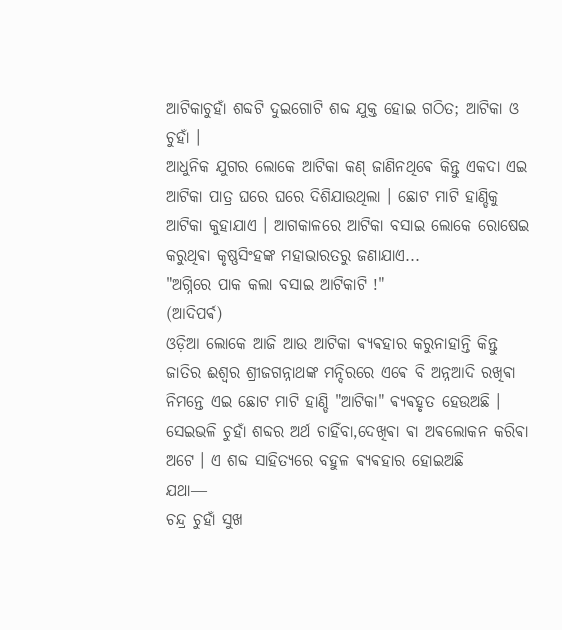ଆଟିକାଚୁହାଁ ଶବ୍ଦଟି ଦୁଇଗୋଟି ଶବ୍ଦ ଯୁକ୍ତ ହୋଇ ଗଠିତ; ଆଟିକା ଓ ଚୁହାଁ ।
ଆଧୁନିକ ଯୁଗର ଲୋକେ ଆଟିକା କଣ୍ ଜାଣିନଥିଵେ କିନ୍ତୁ ଏକଦା ଏଇ ଆଟିକା ପାତ୍ର ଘରେ ଘରେ ଦିଶିଯାଉଥିଲା । ଛୋଟ ମାଟି ହାଣ୍ଡିକୁ ଆଟିକା କୁହାଯାଏ । ଆଗକାଳରେ ଆଟିକା ବସାଇ ଲୋକେ ରୋଷେଇ କରୁଥିଵା କୃଷ୍ଣସିଂହଙ୍କ ମହାଭାରତରୁ ଜଣାଯାଏ...
"ଅଗ୍ନିରେ ପାକ କଲା ବସାଇ ଆଟିକାଟି !"
(ଆଦିପର୍ଵ)
ଓଡ଼ିଆ ଲୋକେ ଆଜି ଆଉ ଆଟିକା ଵ୍ଯଵହାର କରୁନାହାନ୍ତି କିନ୍ତୁ ଜାତିର ଈଶ୍ବର ଶ୍ରୀଜଗନ୍ନାଥଙ୍କ ମନ୍ଦିରରେ ଏଵେ ବି ଅନ୍ନଆଦି ରଖିଵା ନିମନ୍ତେ ଏଇ ଛୋଟ ମାଟି ହାଣ୍ଡି "ଆଟିକା" ଵ୍ଯଵହୃତ ହେଉଅଛି ।
ସେଇଭଳି ଚୁହାଁ ଶବ୍ଦର ଅର୍ଥ ଚାହିଁବା,ଦେଖିଵା ଵା ଅଵଲୋକନ କରିଵା ଅଟେ । ଏ ଶବ୍ଦ ସାହିତ୍ୟରେ ବହୁଳ ଵ୍ଯଵହାର ହୋଇଅଛି
ଯଥା―
ଚନ୍ଦ୍ର ଚୁହାଁ ସୁଖ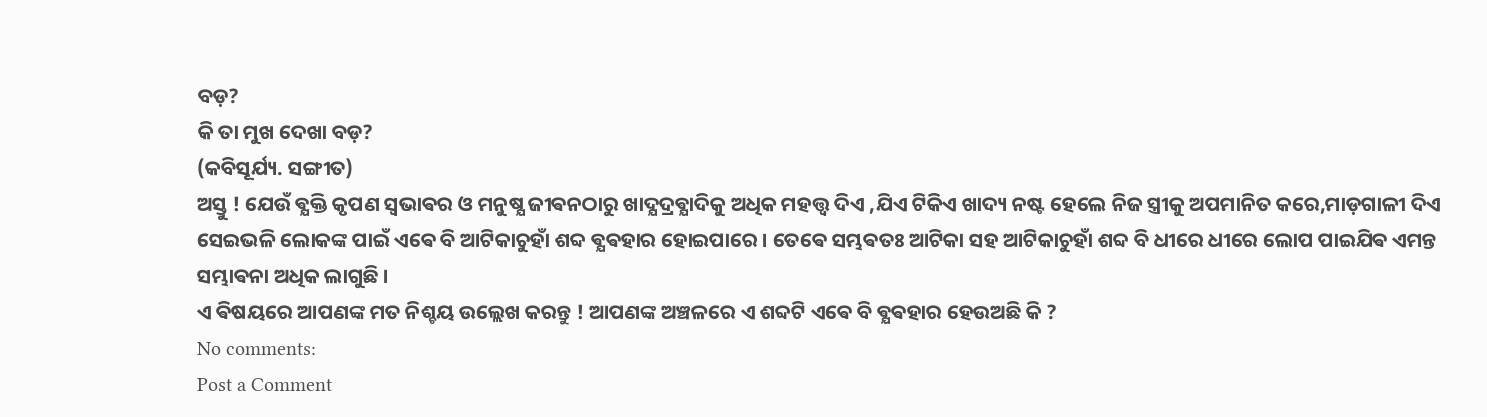ବଡ଼?
କି ତା ମୁଖ ଦେଖା ବଡ଼?
(କବିସୂର୍ଯ୍ୟ. ସଙ୍ଗୀତ)
ଅସ୍ତୁ ! ଯେଉଁ ଵ୍ଯକ୍ତି କୃପଣ ସ୍ଵଭାଵର ଓ ମନୁଷ୍ଯ ଜୀଵନଠାରୁ ଖାଦ୍ଯଦ୍ରଵ୍ଯାଦିକୁ ଅଧିକ ମହତ୍ତ୍ଵ ଦିଏ ,ଯିଏ ଟିକିଏ ଖାଦ୍ୟ ନଷ୍ଟ ହେଲେ ନିଜ ସ୍ତ୍ରୀକୁ ଅପମାନିତ କରେ,ମାଡ଼ଗାଳୀ ଦିଏ ସେଇଭଳି ଲୋକଙ୍କ ପାଇଁ ଏଵେ ବି ଆଟିକାଚୁହାଁ ଶବ୍ଦ ଵ୍ଯଵହାର ହୋଇପାରେ । ତେଵେ ସମ୍ଭଵତଃ ଆଟିକା ସହ ଆଟିକାଚୁହାଁ ଶବ୍ଦ ବି ଧୀରେ ଧୀରେ ଲୋପ ପାଇଯିଵ ଏମନ୍ତ ସମ୍ଭାଵନା ଅଧିକ ଲାଗୁଛି ।
ଏ ଵିଷୟରେ ଆପଣଙ୍କ ମତ ନିଶ୍ଚୟ ଉଲ୍ଲେଖ କରନ୍ତୁ ! ଆପଣଙ୍କ ଅଞ୍ଚଳରେ ଏ ଶବ୍ଦଟି ଏଵେ ବି ଵ୍ଯଵହାର ହେଉଅଛି କି ?
No comments:
Post a Comment